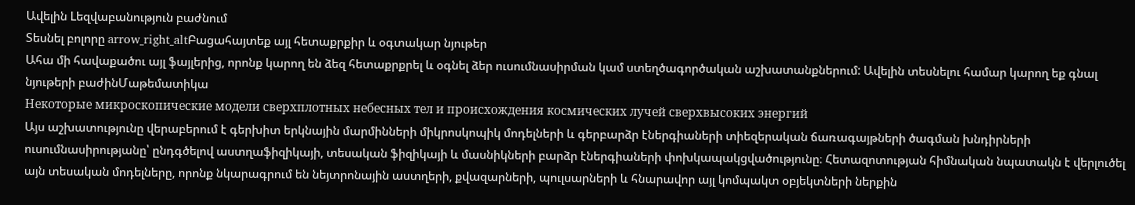Ավելին Lեզվաբանություն բաժնում
Տեսնել բոլորը arrow_right_altԲացահայտեք այլ հետաքրքիր և օգտակար նյութեր
Ահա մի հավաքածու այլ ֆայլերից, որոնք կարող են ձեզ հետաքրքրել և օգնել ձեր ուսումնասիրման կամ ստեղծագործական աշխատանքներում: Ավելին տեսնելու համար կարող եք գնալ նյութերի բաժինՄաթեմատիկա
Некоторые микроскопические модели сверхплотных небесных тел и происхождения космических лучей сверхвысоких энергий
Այս աշխատությունը վերաբերում է գերխիտ երկնային մարմինների միկրոսկոպիկ մոդելների և գերբարձր էներգիաների տիեզերական ճառագայթների ծագման խնդիրների ուսումնասիրությանը՝ ընդգծելով աստղաֆիզիկայի, տեսական ֆիզիկայի և մասնիկների բարձր էներգիաների փոխկապակցվածությունը։ Հետազոտության հիմնական նպատակն է վերլուծել այն տեսական մոդելները, որոնք նկարագրում են նեյտրոնային աստղերի, քվազարների, պուլսարների և հնարավոր այլ կոմպակտ օբյեկտների ներքին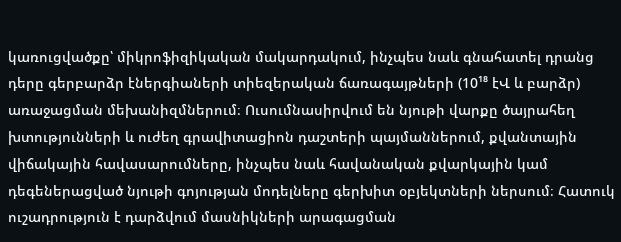կառուցվածքը՝ միկրոֆիզիկական մակարդակում, ինչպես նաև գնահատել դրանց դերը գերբարձր էներգիաների տիեզերական ճառագայթների (10¹⁸ էՎ և բարձր) առաջացման մեխանիզմներում։ Ուսումնասիրվում են նյութի վարքը ծայրահեղ խտությունների և ուժեղ գրավիտացիոն դաշտերի պայմաններում, քվանտային վիճակային հավասարումները, ինչպես նաև հավանական քվարկային կամ դեգեներացված նյութի գոյության մոդելները գերխիտ օբյեկտների ներսում։ Հատուկ ուշադրություն է դարձվում մասնիկների արագացման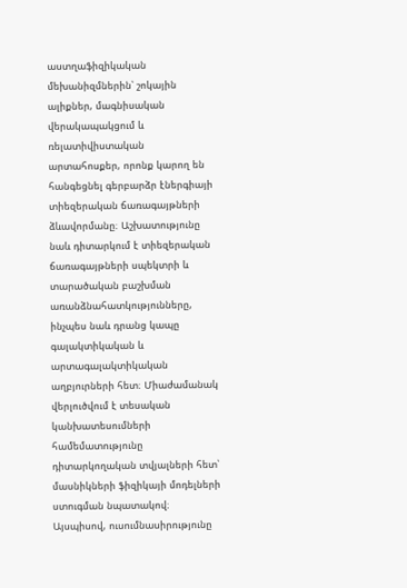աստղաֆիզիկական մեխանիզմներին՝ շոկային ալիքներ, մագնիսական վերակապակցում և ռելատիվիստական արտահոսքեր, որոնք կարող են հանգեցնել գերբարձր էներգիայի տիեզերական ճառագայթների ձևավորմանը։ Աշխատությունը նաև դիտարկում է տիեզերական ճառագայթների սպեկտրի և տարածական բաշխման առանձնահատկությունները, ինչպես նաև դրանց կապը գալակտիկական և արտագալակտիկական աղբյուրների հետ։ Միաժամանակ վերլուծվում է տեսական կանխատեսումների համեմատությունը դիտարկողական տվյալների հետ՝ մասնիկների ֆիզիկայի մոդելների ստուգման նպատակով։ Այսպիսով, ուսումնասիրությունը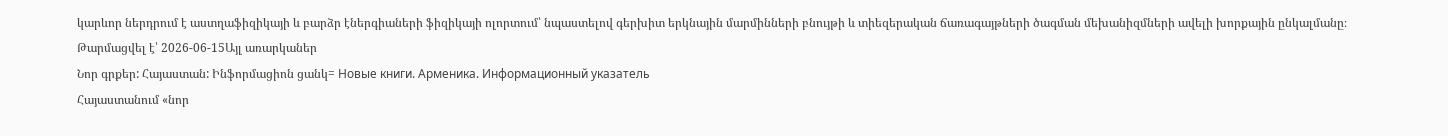կարևոր ներդրում է աստղաֆիզիկայի և բարձր էներգիաների ֆիզիկայի ոլորտում՝ նպաստելով գերխիտ երկնային մարմինների բնույթի և տիեզերական ճառագայթների ծագման մեխանիզմների ավելի խորքային ընկալմանը։
Թարմացվել է՝ 2026-06-15Այլ առարկաներ
Նոր գրքեր: Հայաստան: Ինֆորմացիոն ցանկ= Новые книги. Арменика. Информационный указатель
Հայաստանում «նոր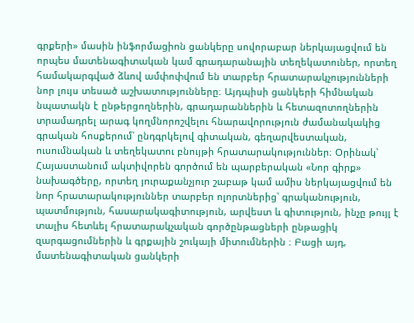գրքերի» մասին ինֆորմացիոն ցանկերը սովորաբար ներկայացվում են որպես մատենագիտական կամ գրադարանային տեղեկատուներ, որտեղ համակարգված ձևով ամփոփվում են տարբեր հրատարակչությունների նոր լույս տեսած աշխատությունները։ Այդպիսի ցանկերի հիմնական նպատակն է ընթերցողներին, գրադարաններին և հետազոտողներին տրամադրել արագ կողմնորոշվելու հնարավորություն ժամանակակից գրական հոսքերում՝ ընդգրկելով գիտական, գեղարվեստական, ուսումնական և տեղեկատու բնույթի հրատարակություններ։ Օրինակ՝ Հայաստանում ակտիվորեն գործում են պարբերական «Նոր գիրք» նախագծերը, որտեղ յուրաքանչյուր շաբաթ կամ ամիս ներկայացվում են նոր հրատարակություններ տարբեր ոլորտներից՝ գրականություն, պատմություն, հասարակագիտություն, արվեստ և գիտություն, ինչը թույլ է տալիս հետևել հրատարակչական գործընթացների ընթացիկ զարգացումներին և գրքային շուկայի միտումներին ։ Բացի այդ, մատենագիտական ցանկերի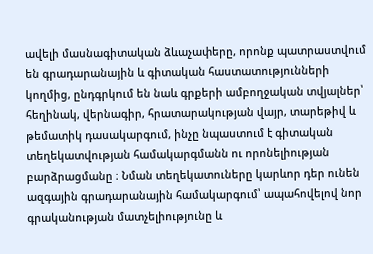ավելի մասնագիտական ձևաչափերը, որոնք պատրաստվում են գրադարանային և գիտական հաստատությունների կողմից, ընդգրկում են նաև գրքերի ամբողջական տվյալներ՝ հեղինակ, վերնագիր, հրատարակության վայր, տարեթիվ և թեմատիկ դասակարգում, ինչը նպաստում է գիտական տեղեկատվության համակարգմանն ու որոնելիության բարձրացմանը ։ Նման տեղեկատուները կարևոր դեր ունեն ազգային գրադարանային համակարգում՝ ապահովելով նոր գրականության մատչելիությունը և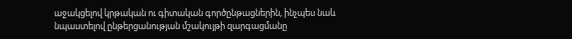աջակցելով կրթական ու գիտական գործընթացներին, ինչպես նաև նպաստելով ընթերցանության մշակույթի զարգացմանը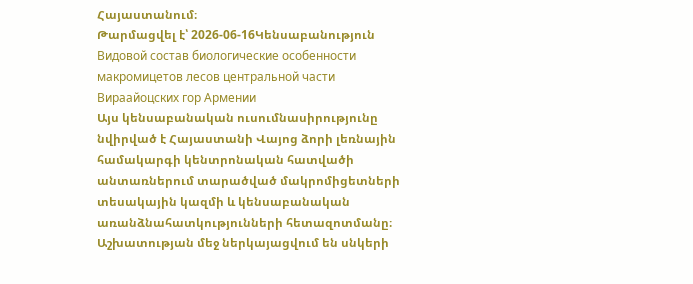Հայաստանում։
Թարմացվել է՝ 2026-06-16Կենսաբանություն
Видовой состав биологические особенности макромицетов лесов центральной части Вираайоцских гор Армении
Այս կենսաբանական ուսումնասիրությունը նվիրված է Հայաստանի Վայոց ձորի լեռնային համակարգի կենտրոնական հատվածի անտառներում տարածված մակրոմիցետների տեսակային կազմի և կենսաբանական առանձնահատկությունների հետազոտմանը։ Աշխատության մեջ ներկայացվում են սնկերի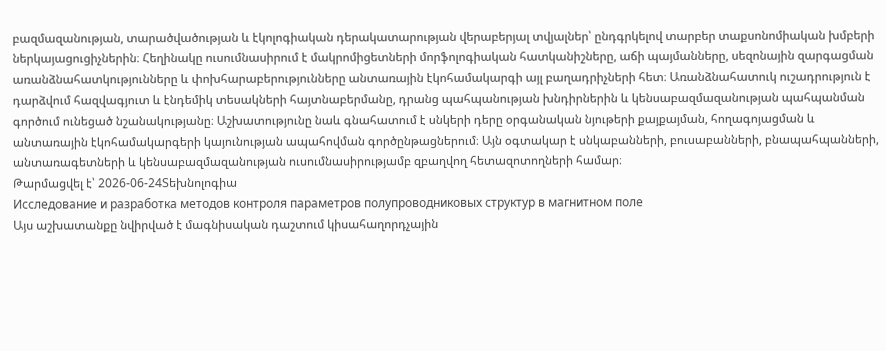բազմազանության, տարածվածության և էկոլոգիական դերակատարության վերաբերյալ տվյալներ՝ ընդգրկելով տարբեր տաքսոնոմիական խմբերի ներկայացուցիչներին։ Հեղինակը ուսումնասիրում է մակրոմիցետների մորֆոլոգիական հատկանիշները, աճի պայմանները, սեզոնային զարգացման առանձնահատկությունները և փոխհարաբերությունները անտառային էկոհամակարգի այլ բաղադրիչների հետ։ Առանձնահատուկ ուշադրություն է դարձվում հազվագյուտ և էնդեմիկ տեսակների հայտնաբերմանը, դրանց պահպանության խնդիրներին և կենսաբազմազանության պահպանման գործում ունեցած նշանակությանը։ Աշխատությունը նաև գնահատում է սնկերի դերը օրգանական նյութերի քայքայման, հողագոյացման և անտառային էկոհամակարգերի կայունության ապահովման գործընթացներում։ Այն օգտակար է սնկաբանների, բուսաբանների, բնապահպանների, անտառագետների և կենսաբազմազանության ուսումնասիրությամբ զբաղվող հետազոտողների համար։
Թարմացվել է՝ 2026-06-24Տեխնոլոգիա
Исследование и разработка методов контроля параметров полупроводниковых структур в магнитном поле
Այս աշխատանքը նվիրված է մագնիսական դաշտում կիսահաղորդչային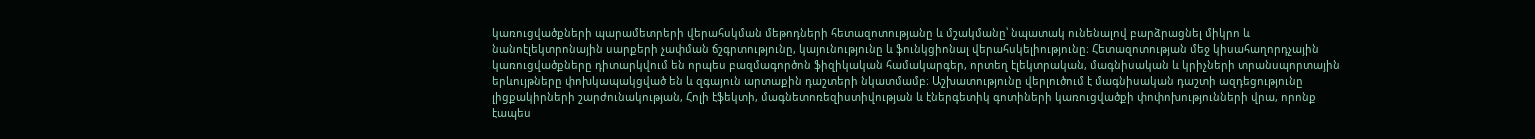կառուցվածքների պարամետրերի վերահսկման մեթոդների հետազոտությանը և մշակմանը՝ նպատակ ունենալով բարձրացնել միկրո և նանոէլեկտրոնային սարքերի չափման ճշգրտությունը, կայունությունը և ֆունկցիոնալ վերահսկելիությունը։ Հետազոտության մեջ կիսահաղորդչային կառուցվածքները դիտարկվում են որպես բազմագործոն ֆիզիկական համակարգեր, որտեղ էլեկտրական, մագնիսական և կրիչների տրանսպորտային երևույթները փոխկապակցված են և զգայուն արտաքին դաշտերի նկատմամբ։ Աշխատությունը վերլուծում է մագնիսական դաշտի ազդեցությունը լիցքակիրների շարժունակության, Հոլի էֆեկտի, մագնետոռեզիստիվության և էներգետիկ գոտիների կառուցվածքի փոփոխությունների վրա, որոնք էապես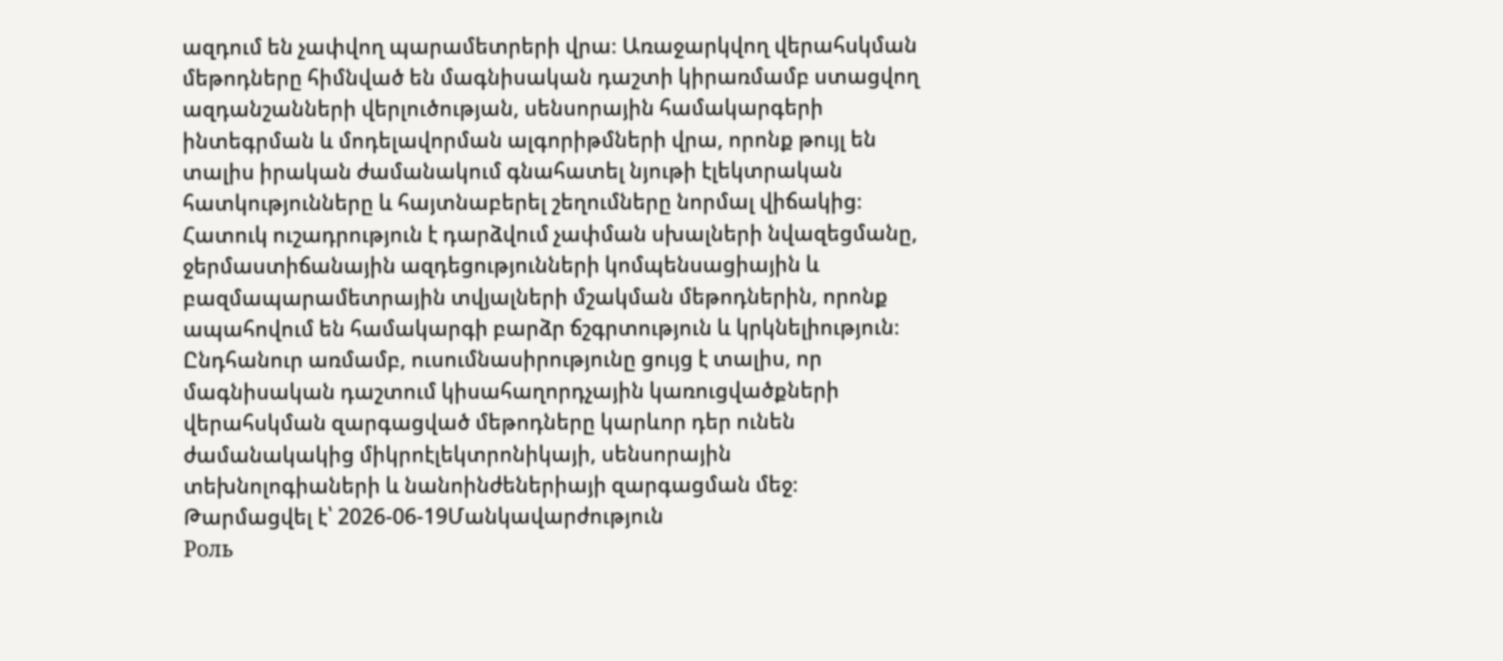ազդում են չափվող պարամետրերի վրա։ Առաջարկվող վերահսկման մեթոդները հիմնված են մագնիսական դաշտի կիրառմամբ ստացվող ազդանշանների վերլուծության, սենսորային համակարգերի ինտեգրման և մոդելավորման ալգորիթմների վրա, որոնք թույլ են տալիս իրական ժամանակում գնահատել նյութի էլեկտրական հատկությունները և հայտնաբերել շեղումները նորմալ վիճակից։ Հատուկ ուշադրություն է դարձվում չափման սխալների նվազեցմանը, ջերմաստիճանային ազդեցությունների կոմպենսացիային և բազմապարամետրային տվյալների մշակման մեթոդներին, որոնք ապահովում են համակարգի բարձր ճշգրտություն և կրկնելիություն։ Ընդհանուր առմամբ, ուսումնասիրությունը ցույց է տալիս, որ մագնիսական դաշտում կիսահաղորդչային կառուցվածքների վերահսկման զարգացված մեթոդները կարևոր դեր ունեն ժամանակակից միկրոէլեկտրոնիկայի, սենսորային տեխնոլոգիաների և նանոինժեներիայի զարգացման մեջ։
Թարմացվել է՝ 2026-06-19Մանկավարժություն
Роль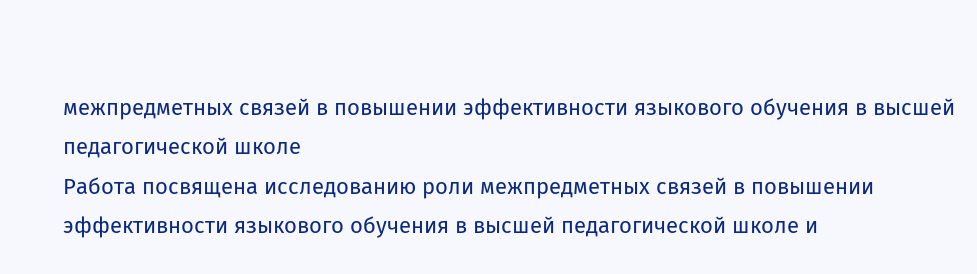межпредметных связей в повышении эффективности языкового обучения в высшей педагогической школе
Работа посвящена исследованию роли межпредметных связей в повышении эффективности языкового обучения в высшей педагогической школе и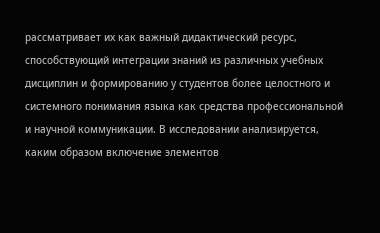рассматривает их как важный дидактический ресурс, способствующий интеграции знаний из различных учебных дисциплин и формированию у студентов более целостного и системного понимания языка как средства профессиональной и научной коммуникации. В исследовании анализируется, каким образом включение элементов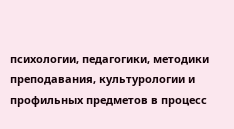психологии, педагогики, методики преподавания, культурологии и профильных предметов в процесс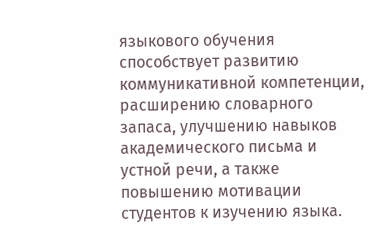языкового обучения способствует развитию коммуникативной компетенции, расширению словарного запаса, улучшению навыков академического письма и устной речи, а также повышению мотивации студентов к изучению языка.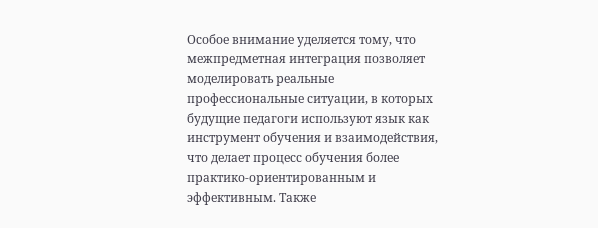Особое внимание уделяется тому, что межпредметная интеграция позволяет моделировать реальные профессиональные ситуации, в которых будущие педагоги используют язык как инструмент обучения и взаимодействия, что делает процесс обучения более практико-ориентированным и эффективным. Также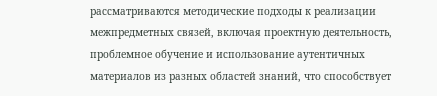рассматриваются методические подходы к реализации межпредметных связей, включая проектную деятельность, проблемное обучение и использование аутентичных материалов из разных областей знаний, что способствует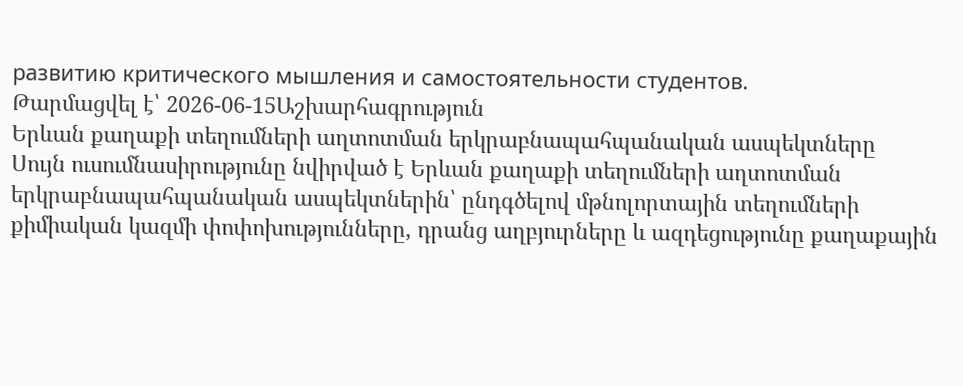развитию критического мышления и самостоятельности студентов.
Թարմացվել է՝ 2026-06-15Աշխարհագրություն
Երևան քաղաքի տեղումների աղտոտման երկրաբնապահպանական ասպեկտները
Սույն ուսումնասիրությունը նվիրված է Երևան քաղաքի տեղումների աղտոտման երկրաբնապահպանական ասպեկտներին՝ ընդգծելով մթնոլորտային տեղումների քիմիական կազմի փոփոխությունները, դրանց աղբյուրները և ազդեցությունը քաղաքային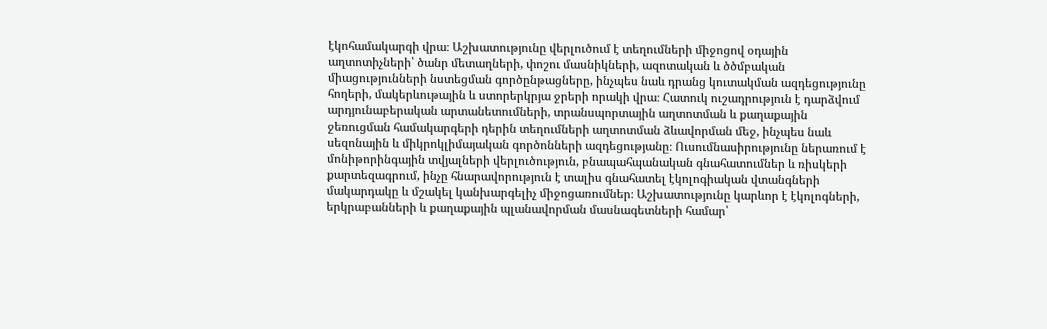էկոհամակարգի վրա։ Աշխատությունը վերլուծում է տեղումների միջոցով օդային աղտոտիչների՝ ծանր մետաղների, փոշու մասնիկների, ազոտական և ծծմբական միացությունների նստեցման գործընթացները, ինչպես նաև դրանց կուտակման ազդեցությունը հողերի, մակերևութային և ստորերկրյա ջրերի որակի վրա։ Հատուկ ուշադրություն է դարձվում արդյունաբերական արտանետումների, տրանսպորտային աղտոտման և քաղաքային ջեռուցման համակարգերի դերին տեղումների աղտոտման ձևավորման մեջ, ինչպես նաև սեզոնային և միկրոկլիմայական գործոնների ազդեցությանը։ Ուսումնասիրությունը ներառում է մոնիթորինգային տվյալների վերլուծություն, բնապահպանական գնահատումներ և ռիսկերի քարտեզագրում, ինչը հնարավորություն է տալիս գնահատել էկոլոգիական վտանգների մակարդակը և մշակել կանխարգելիչ միջոցառումներ։ Աշխատությունը կարևոր է էկոլոգների, երկրաբանների և քաղաքային պլանավորման մասնագետների համար՝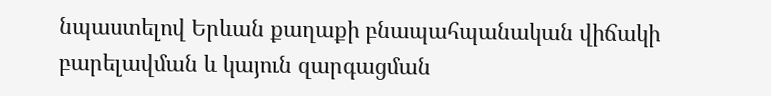նպաստելով Երևան քաղաքի բնապահպանական վիճակի բարելավման և կայուն զարգացման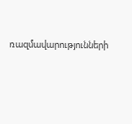ռազմավարությունների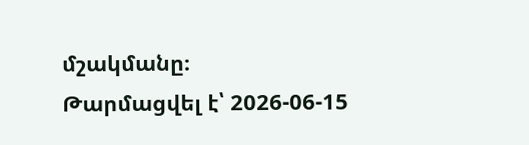մշակմանը։
Թարմացվել է՝ 2026-06-15